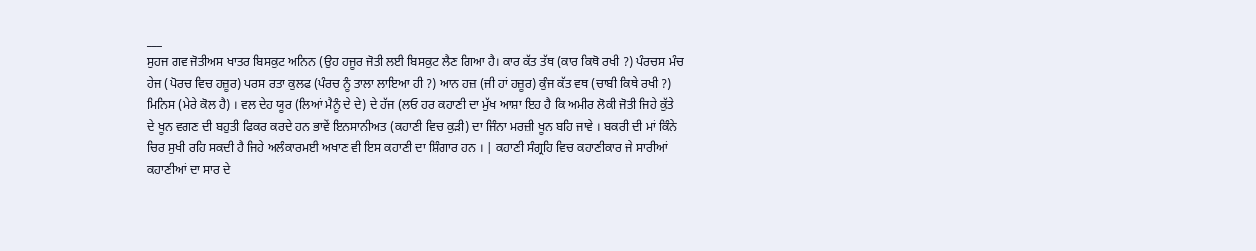___
ਸੁਹਜ ਗਵ ਜੋਤੀਅਸ ਖਾਤਰ ਬਿਸਕੁਟ ਅਨਿਨ (ਉਹ ਹਜੂਰ ਜੋਤੀ ਲਈ ਬਿਸਕੁਟ ਲੈਣ ਗਿਆ ਹੈ। ਕਾਰ ਕੱਤ ਤੱਥ (ਕਾਰ ਕਿਥੋ ਰਖੀ ?) ਪੰਰਚਸ ਮੰਚ ਹੇਜ (ਪੋਰਚ ਵਿਚ ਹਜ਼ੂਰ) ਪਰਸ ਰਤਾ ਕੁਲਫ (ਪੰਰਚ ਨੂੰ ਤਾਲਾ ਲਾਇਆ ਹੀ ?) ਆਨ ਹਜ਼ (ਜੀ ਹਾਂ ਹਜ਼ੂਰ) ਕੁੰਜ ਕੱਤ ਵਥ (ਚਾਬੀ ਕਿਥੇ ਰਖੀ ?) ਮਿਨਿਸ (ਮੇਰੇ ਕੋਲ ਹੈ) । ਵਲ ਦੇਹ ਯੂਰ (ਲਿਆਂ ਮੈਨੂੰ ਦੇ ਦੇ) ਦੇ ਹੱਜ (ਲਓ ਹਰ ਕਹਾਣੀ ਦਾ ਮੁੱਖ ਆਸ਼ਾ ਇਹ ਹੈ ਕਿ ਅਮੀਰ ਲੋਕੀ ਜੋਤੀ ਜਿਹੇ ਕੁੱਤੇ ਦੇ ਖੂਨ ਵਗਣ ਦੀ ਬਹੁਤੀ ਫਿਕਰ ਕਰਦੇ ਹਨ ਭਾਵੇਂ ਇਨਸਾਨੀਅਤ (ਕਹਾਣੀ ਵਿਚ ਕੁੜੀ) ਦਾ ਜਿੰਨਾ ਮਰਜ਼ੀ ਖੂਨ ਬਹਿ ਜਾਵੇ । ਬਕਰੀ ਦੀ ਮਾਂ ਕਿੰਨੇ ਚਿਰ ਸੁਖੀ ਰਹਿ ਸਕਦੀ ਹੈ ਜਿਹੇ ਅਲੰਕਾਰਮਈ ਅਖਾਣ ਵੀ ਇਸ ਕਹਾਣੀ ਦਾ ਸ਼ਿੰਗਾਰ ਹਨ । | ਕਹਾਣੀ ਸੰਗ੍ਰਹਿ ਵਿਚ ਕਹਾਣੀਕਾਰ ਜੇ ਸਾਰੀਆਂ ਕਹਾਣੀਆਂ ਦਾ ਸਾਰ ਦੇ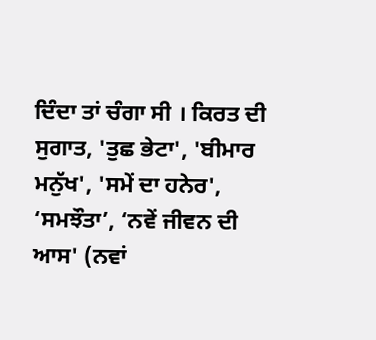ਦਿੰਦਾ ਤਾਂ ਚੰਗਾ ਸੀ । ਕਿਰਤ ਦੀ ਸੁਗਾਤ, 'ਤੁਛ ਭੇਟਾ', 'ਬੀਮਾਰ ਮਨੁੱਖ', 'ਸਮੇਂ ਦਾ ਹਨੇਰ', ‘ਸਮਝੌਤਾ’, ‘ਨਵੇਂ ਜੀਵਨ ਦੀ ਆਸ' (ਨਵਾਂ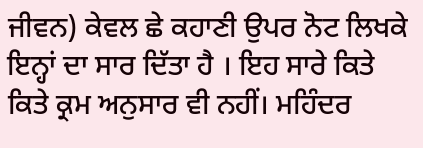ਜੀਵਨ) ਕੇਵਲ ਛੇ ਕਹਾਣੀ ਉਪਰ ਨੋਟ ਲਿਖਕੇ ਇਨ੍ਹਾਂ ਦਾ ਸਾਰ ਦਿੱਤਾ ਹੈ । ਇਹ ਸਾਰੇ ਕਿਤੇ ਕਿਤੇ ਕ੍ਰਮ ਅਨੁਸਾਰ ਵੀ ਨਹੀਂ। ਮਹਿੰਦਰ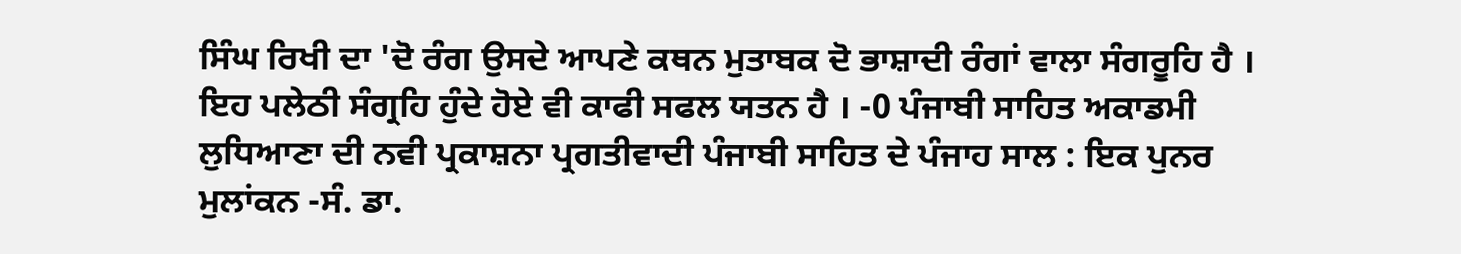ਸਿੰਘ ਰਿਖੀ ਦਾ 'ਦੋ ਰੰਗ ਉਸਦੇ ਆਪਣੇ ਕਥਨ ਮੁਤਾਬਕ ਦੋ ਭਾਸ਼ਾਦੀ ਰੰਗਾਂ ਵਾਲਾ ਸੰਗਰੂਹਿ ਹੈ । ਇਹ ਪਲੇਠੀ ਸੰਗ੍ਰਹਿ ਹੁੰਦੇ ਹੋਏ ਵੀ ਕਾਫੀ ਸਫਲ ਯਤਨ ਹੈ । -0 ਪੰਜਾਬੀ ਸਾਹਿਤ ਅਕਾਡਮੀ ਲੁਧਿਆਣਾ ਦੀ ਨਵੀ ਪ੍ਰਕਾਸ਼ਨਾ ਪ੍ਰਗਤੀਵਾਦੀ ਪੰਜਾਬੀ ਸਾਹਿਤ ਦੇ ਪੰਜਾਹ ਸਾਲ : ਇਕ ਪੁਨਰ ਮੁਲਾਂਕਨ -ਸੰ. ਡਾ.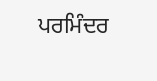ਪਰਮਿੰਦਰ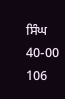ਸਿੰਘ 40-00 106